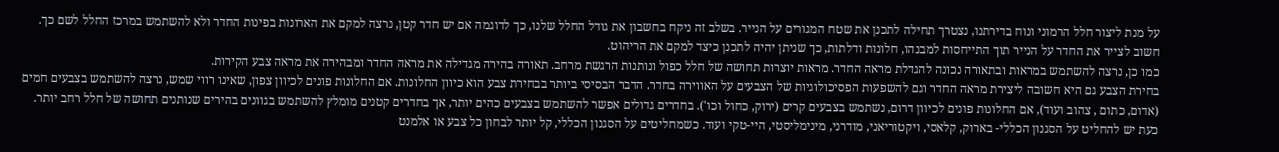על מנת ליצור חלל הרמוני ונוח בדירתנו, נצטרך תחילה לתכנן את שטח המגורים על הנייר. בשלב זה ניקח בחשבון את גודל החלל שלנו, כך לדוגמה אם יש חדר קטן, נרצה למקם את הארונות בפינות החדר ולא להשתמש במרכז החלל לשם כך. חשוב לצייר את החדר על הנייר תוך התייחסות למבנהו, חלונות ודלתות, כך שניתן יהיה לתכנן כיצד למקם את הריהוט.
כמו כן, נרצה להשתמש במראות ובתאורה נכונה להגדלת מראה החדר. מראות יוצרות תחושה של חלל כפול ונותנות הרגשת מרחב. תאורה בהירה מגדילה את מראה החדר ומבהירה את מראה צבע הקירות.
בחירת הצבע גם היא חשובה ליצירת מראה החדר וגם להשפעות הפסיכולוגיות של הצבעים על האווירה בחדר. הדבר הבסיסי ביותר בבחירת צבע הוא כיוון החלונות. אם החלונות פונים לכיוון צפון, שאינו רווי שמש, נרצה להשתמש בצבעים חמים (אדום, כתום , צהוב ועוד), אם החלונות פונים לכיוון דרום, נשתמש בצבעים קרים (ירוק, כחול וכו'). בחדרים גדולים אפשר להשתמש בצבעים כהים יותר, אך בחדרים קטנים מומלץ להשתמש בגוונים בהירים שנותנים תחושה של חלל רחב יותר.
כעת יש להחליט על הסגנון הכללי- בארוק, קלאסי, ויקטוריאני, מודרני, מינימליסטי, היי-טקי ועוד. כשמחליטים על הסגנון הכללי, קל יותר לבחון כל צבע או אלמנט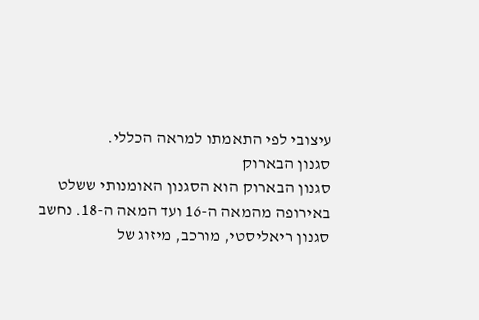עיצובי לפי התאמתו למראה הכללי.
סגנון הבארוק
סגנון הבארוק הוא הסגנון האומנותי ששלט באירופה מהמאה ה-16 ועד המאה ה-18. נחשב סגנון ריאליסטי, מורכב, מיזוג של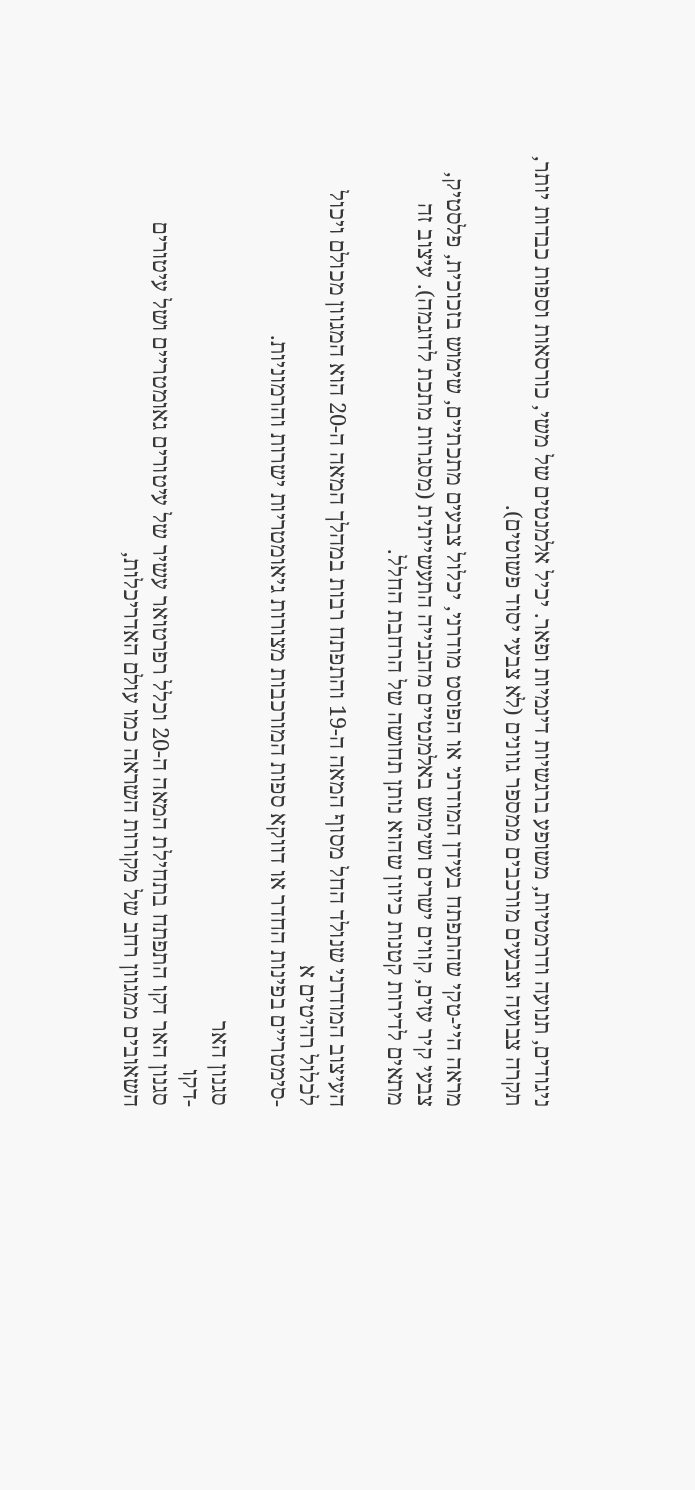ניגודים, תנועה ודרמטיות, משופע ברגשיות דינמיות ופאר. יכיל אלמנטים של משי, כורסאות וספות כבדות יותר, תקרה צבועה וצבעים מורכבים ממספר גוונים (לא צבעי יסוד פשוטים).

מראה היי-טקי שהתפתח בעידן המודרני או הפוסט מודרני, יכלול צבעים מתכתיים, שימוש בזכוכית, פלסטיק, צבעי קיר עזים, קווים ישרים ושימוש באלמנטיים מהבנייה התעשייתית (מסגרות מתכת לדוגמה). עיצוב זה מתאים לדירות קטנות כיוון שהוא נותן תחושה של הרחבת החלל.

העיצוב המודרני שנולד החל מסוף המאה ה-19 והתפתח רבות במהלך המאה ה-20 הוא המגוון מכולם ויכול לכלול רהיטים א
-סימטריים בפינות החדר או דווקא ספות המורכבות מצורות גיאומטריות ישרות והרמוניות.

סגנון האר
-דקו
סגנון האר דקו התפתח בתחילת המאה ה-20 וכלל רפרטואר עשיר של עיטורים גאומטריים ושל עיטורים השאובים ממגוון רחב של מקורות השראה כמו עולם האדריכלות,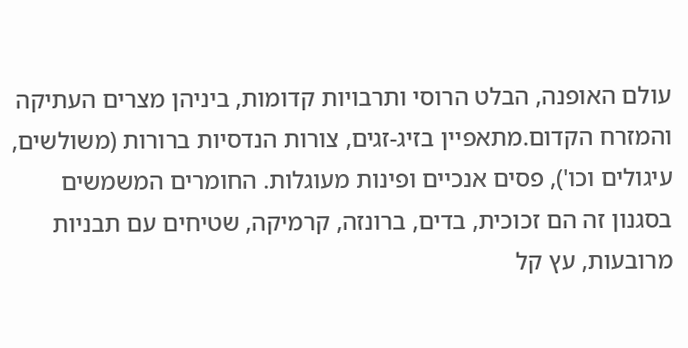עולם האופנה, הבלט הרוסי ותרבויות קדומות, ביניהן מצרים העתיקה והמזרח הקדום.מתאפיין בזיג-זגים, צורות הנדסיות ברורות (משולשים, עיגולים וכו'), פסים אנכיים ופינות מעוגלות. החומרים המשמשים בסגנון זה הם זכוכית, בדים, ברונזה, קרמיקה, שטיחים עם תבניות מרובעות, עץ קל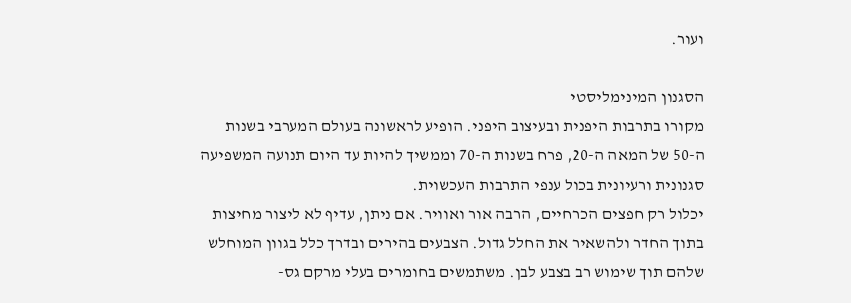ועור.

הסגנון המינימליסטי
מקורו בתרבות היפנית ובעיצוב היפני. הופיע לראשונה בעולם המערבי בשנות ה-50 של המאה ה-20, פרח בשנות ה-70 וממשיך להיות עד היום תנועה המשפיעה סגנונית ורעיונית בכול ענפי התרבות העכשוית.
יכלול רק חפצים הכרחיים, הרבה אור ואוויר. אם ניתן, עדיף לא ליצור מחיצות בתוך החדר ולהשאיר את החלל גדול. הצבעים בהירים ובדרך כלל בגוון המוחלש שלהם תוך שימוש רב בצבע לבן. משתמשים בחומרים בעלי מרקם גס-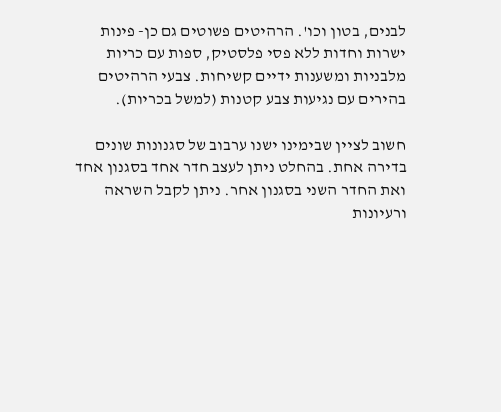לבנים, בטון וכו'. הרהיטים פשוטים גם כן- פינות ישרות וחדות ללא פסי פלסטיק, ספות עם כריות מלבניות ומשענות ידיים קשיחות. צבעי הרהיטים בהירים עם נגיעות צבע קטנות (למשל בכריות).

חשוב לציין שבימינו ישנו ערבוב של סגנונות שונים בדירה אחת. בהחלט ניתן לעצב חדר אחד בסגנון אחד ואת החדר השני בסגנון אחר. ניתן לקבל השראה ורעיונות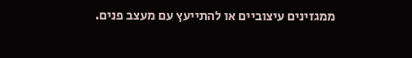ממגזינים עיצוביים או להתייעץ עם מעצב פנים.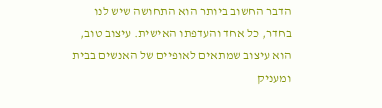הדבר החשוב ביותר הוא התחושה שיש לנו בחדר, כל אחד והעדפתו האישית. עיצוב טוב, הוא עיצוב שמתאים לאופיים של האנשים בבית ומעניק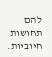להם תחושות חיוביות.